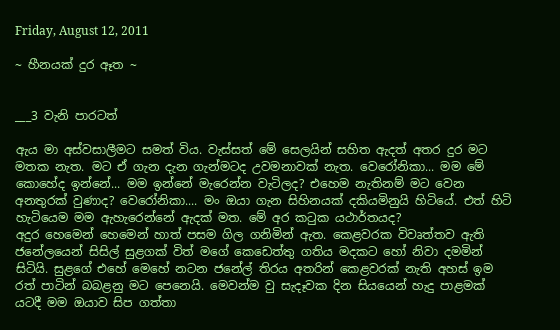Friday, August 12, 2011

~ හීනයක් දුර ඈත ~


___3 වැනි පාරටත්

ඇය මා අස්වසාලීමට සමත් විය. වැස්සත් මේ සෙලයින් සහිත ඇදත් අතර දුර මට මතක නැත. මට ඒ ගැන දැන ගැන්මටද උවමනාවක් නැත. වෙරෝනිකා... මම මේ කොහේද ඉන්නේ... මම ඉන්නේ මැරෙන්න වැටිලද? එහෙම නැතිනම් මට වෙන අනතුරක් වුණාද? වෙරෝනිකා.... මං ඔයා ගැන සිහිනයක් දකියමිනුයි හිටියේ. එත් හිටි හැටියෙම මම ඇහැරෙන්නේ ඇදක් මත. මේ අර කටුක යථාර්තයද?
අදුර හෙමෙන් හෙමෙන් හාත් පසම ගිල ගනිමින් ඇත. කෙළවරක විවෘත්තව ඇති ජනේලයෙන් සිසිල් සුළගක් විත් මගේ කෙඩෙත්තු ගතිය මදකට හෝ නිවා දමමින් සිටියි. සුළගේ එහේ මෙහේ නටන ජනේල් තිරය අතරින් කෙළවරක් නැති අහස් ඉම රත් පාටින් බබළනු මට පෙනෙයි. මෙවන්ම වු සැදෑවක දින සියයෙන් හැදු පාළමක් යටදී මම ඔයාව සිප ගත්තා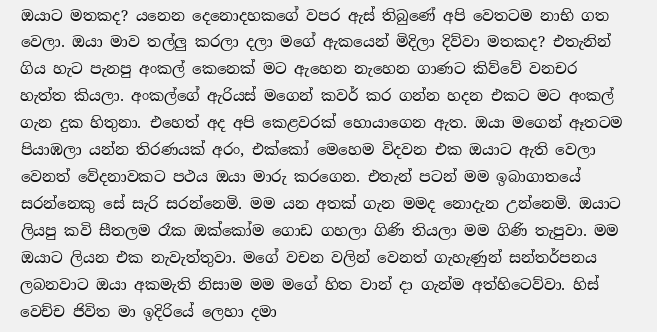ඔයාට මතකද? යනෙන දෙනොදහකගේ වපර ඇස් තිබුණේ අපි වෙතටම නාභි ගත වෙලා. ඔයා මාව තල්ලු කරලා දලා මගේ ඇකයෙන් මිදිලා දිව්වා මතකද? එතැනින් ගිය හැට පැනපු අංකල් කෙනෙක් මට ඇහෙන නැහෙන ගාණට කිව්වේ වනචර හැත්ත කියලා. අංකල්ගේ ඇරියස් මගෙන් කවර් කර ගන්න හදන එකට මට අංකල් ගැන දුක හිතුනා. එහෙත් අද අපි කෙළවරක් හොයාගෙන ඇත. ඔයා මගෙන් ඈතටම පියාඹලා යන්න තිරණයක් අරං, එක්කෝ මෙහෙම විදවන එක ඔයාට ඇති වෙලා වෙනත් වේදනාවකට පථය ඔයා මාරු කරගෙන. එතැන් පටන් මම ඉබාගාතයේ සරන්නෙකු සේ සැරි සරන්නෙමි. මම යන අතක් ගැන මමද නොදැන උන්නෙමි. ඔයාට ලියපු කවි සීතලම රෑක ඔක්කෝම ගොඩ ගහලා ගිණි තියලා මම ගිණි තැපුවා. මම ඔයාට ලියන එක නැවැත්තුවා. මගේ වචන වලින් වෙනත් ගැහැණුන් සන්තර්පනය ලබනවාට ඔයා අකමැති නිසාම මම මගේ හිත වාන් දා ගැන්ම අත්හිටෙව්වා. හිස් වෙච්ච ජිවිත මා ඉදිරියේ ලෙහා දමා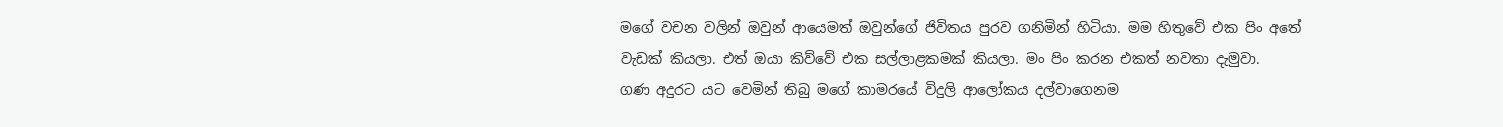මගේ වචන වලින් ඔවුන් ආයෙමත් ඔවුන්ගේ ජිවිතය පුරව ගනිමින් හිටියා. මම හිතුවේ එක පිං අතේ වැඩක් කියලා. එත් ඔයා කිව්වේ එක සල්ලාළකමක් කියලා. මං පිං කරන එකත් නවතා දැමුවා.
ගණ අදුරට යට වෙමින් තිබු මගේ කාමරයේ විදුලි ආලෝකය දල්වාගෙනම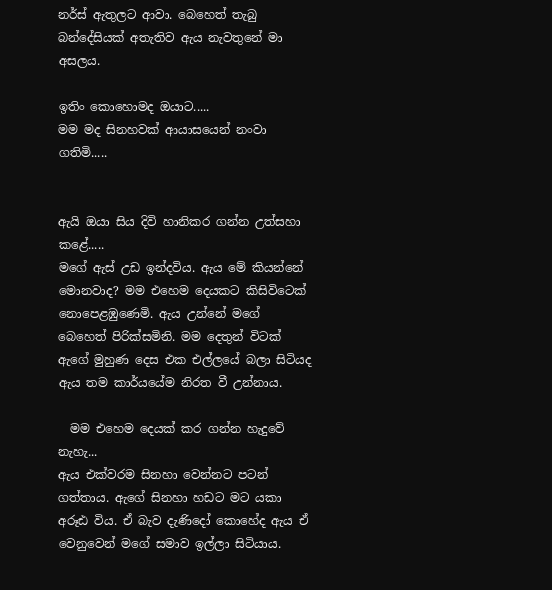නර්ස් ඇතුලට ආවා. බෙහෙත් තැබු බන්දේසියක් අතැතිව ඇය නැවතුනේ මා අසලය.

ඉතිං කොහොමද ඔයාට.....
මම මද සිනහවක් ආයාසයෙන් නංවා ගතිමි.....


ඇයි ඔයා සිය දිවි හානිකර ගන්න උත්සහා කළේ.....
මගේ ඇස් උඩ ඉන්දවිය. ඇය මේ කියන්නේ මොනවාද? මම එහෙම දෙයකට කිසිවිටෙක් නොපෙළඹුණෙමි. ඇය උන්නේ මගේ බෙහෙත් පිරික්සමිනි. මම දෙතුන් විටක් ඇගේ මුහුණ දෙස එක එල්ලයේ බලා සිටියද ඇය තම කාර්යයේම නිරත වී උන්නාය.

  මම එහෙම දෙයක් කර ගන්න හැදුවේ නැහැ...
ඇය එක්වරම සිනහා වෙන්නට පටන් ගත්තාය. ඇගේ සිනහා හඩට මට යකා අරූඪ විය. ඒ බැව දැණිදෝ කොහේද ඇය ඒ වෙනුවෙන් මගේ සමාව ඉල්ලා සිටියාය.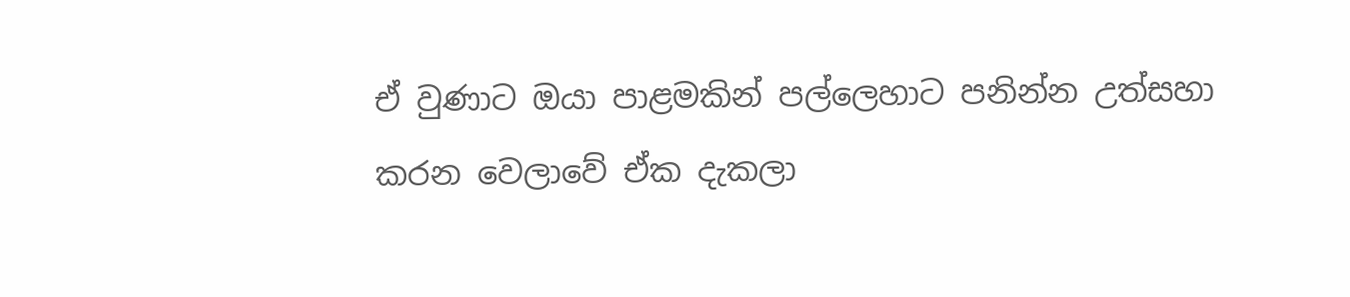ඒ වුණාට ඔයා පාළමකින් පල්ලෙහාට පනින්න උත්සහා කරන වෙලාවේ ඒක දැකලා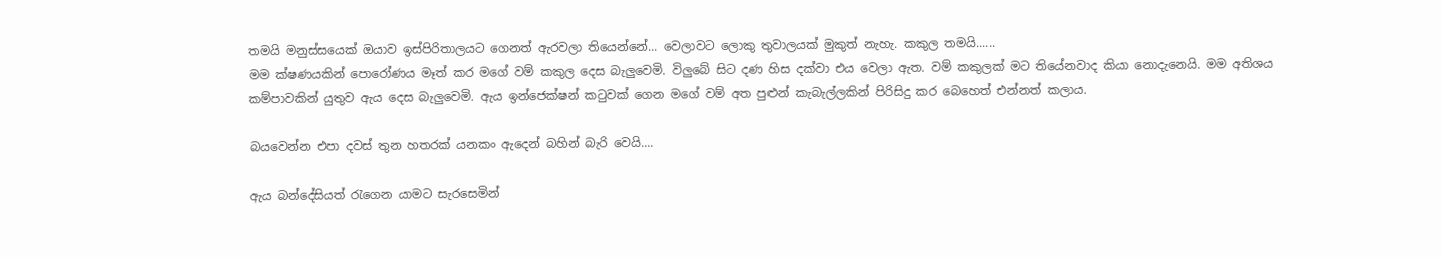තමයි මනුස්සයෙක් ඔයාව ඉස්පිරිතාලයට ගෙනත් ඇරවලා තියෙන්නේ... වෙලාවට ලොකු තුවාලයක් මුකුත් නැහැ. කකුල තමයි......
මම ක්ෂණයකින් පොරෝණය මෑත් කර මගේ වම් කකුල දෙස බැලුවෙමි. විලුබේ සිට දණ හිස දක්වා එය වෙලා ඇත. වම් කකුලක් මට තියේනවාද කියා නොදැනෙයි. මම අතිශය කම්පාවකින් යුතුව ඇය දෙස බැලුවෙමි. ඇය ඉන්ජෙක්ෂන් කටුවක් ගෙන මගේ වම් අත පුළුන් කැබැල්ලකින් පිරිසිදු කර බෙහෙත් එන්නත් කලාය.

බයවෙන්න එපා දවස් තුන හතරක් යනකං ඇදෙන් බහින් බැරි වෙයි....

ඇය බන්දේසියත් රැගෙන යාමට සැරසෙමින්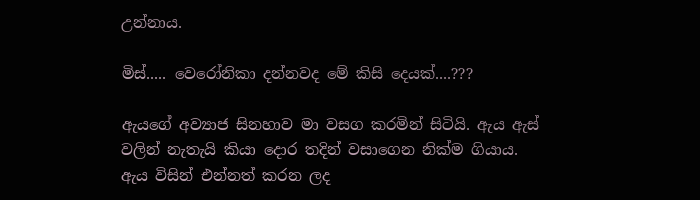උන්නාය.

මිස්..... වෙරෝනිකා දන්නවද මේ කිසි දෙයක්....???

ඇයගේ අව්‍යාජ සිනහාව මා වසග කරමින් සිටියි. ඇය ඇස් වලින් නැතැයි කියා දොර තදින් වසාගෙන නික්ම ගියාය.
ඇය විසින් එන්නත් කරන ලද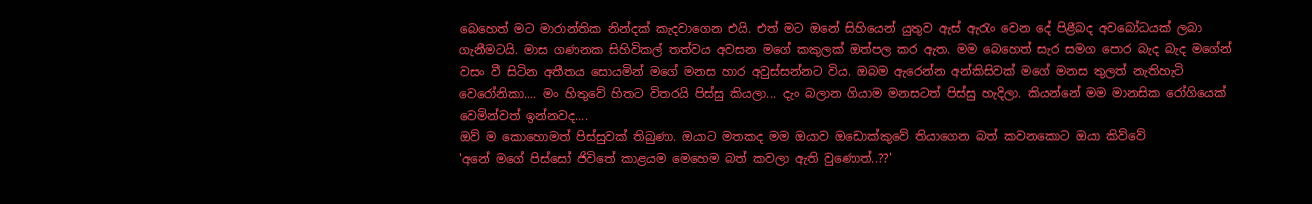බෙහෙත් මට මාරාන්තික නින්දක් කැදවාගෙන එයි. එත් මට ඔනේ සිහියෙන් යුතුව ඇස් ඇරැං වෙන දේ පිළීබද අවබෝධයක් ලබා ගැනීමටයි. මාස ගණනක සිහිවිකල් තත්වය අවසන මගේ කකුලක් ඔත්පල කර ඇත. මම බෙහෙත් සැර සමග පොර බැද බැද මගේන් වසං වී සිටින අතීතය සොයමින් මගේ මනස හාර අවුස්සන්නට විය. ඔබම ඇරෙන්න අන්කිසිවක් මගේ මනස තුලත් නැතිහැටි වෙරෝනිකා.... මං හිතුවේ හිතට විතරයි පිස්සු කියලා... දැං බලාන ගියාම මනසටත් පිස්සු හැදිලා. කියන්නේ මම මානසික රෝගියෙක් වෙමින්වත් ඉන්නවද....
ඔව් ම කොහොමත් පිස්සුවක් තිබුණා. ඔයාට මතකද මම ඔයාව ඔඩොක්කුවේ තියාගෙන බත් කවනකොට ඔයා කිව්වේ
'අනේ මගේ පිස්සෝ ජිවිතේ කාළයම මෙහෙම බත් කවලා ඇති වුණොත්..??'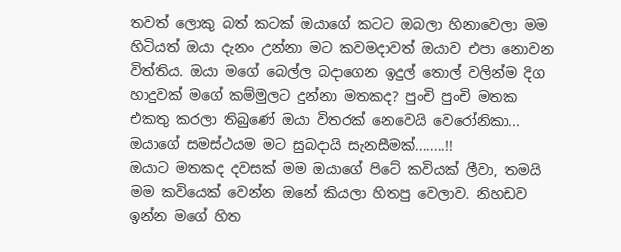තවත් ලොකු බත් කටක් ඔයාගේ කටට ඔබලා හිනාවෙලා මම හිටියත් ඔයා දැනං උන්නා මට කවමදාවත් ඔයාව එපා නොවන විත්තිය. ඔයා මගේ බෙල්ල බදාගෙන ඉදුල් තොල් වලින්ම දිග හාදුවක් මගේ කම්මුලට දුන්නා මතකද? පුංචි පුංචි මතක එකතු කරලා තිබුණේ ඔයා විතරක් නෙවෙයි වෙරෝනිකා... ඔයාගේ සමස්ථයම මට සුබදායි සැනසීමක්........!!
ඔයාට මතකද දවසක් මම ඔයාගේ පිටේ කවියක් ලීවා, තමයි මම කවියෙක් වෙන්න ඔනේ කියලා හිතපු වෙලාව. නිහඩව ඉන්න මගේ හිත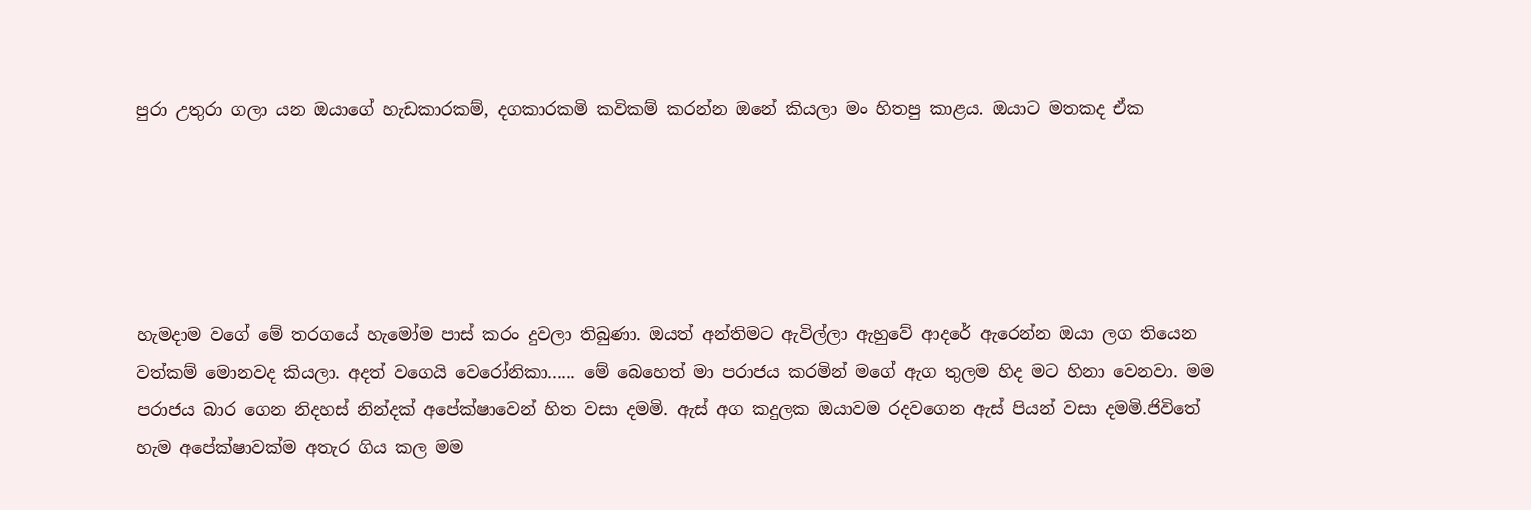පුරා උතුරා ගලා යන ඔයාගේ හැඩකාරකම්, දගකාරකමි කවිකම් කරන්න ඔනේ කියලා මං හිතපු කාළය. ඔයාට මතකද ඒක





හැමදාම වගේ මේ තරගයේ හැමෝම පාස් කරං දුවලා තිබුණා. ඔයත් අන්තිමට ඇවිල්ලා ඇහුවේ ආදරේ ඇරෙන්න ඔයා ලග තියෙන වත්කම් මොනවද කියලා. අදත් වගෙයි වෙරෝනිකා...... මේ බෙහෙත් මා පරාජය කරමින් මගේ ඇග තුලම හිද මට හිනා වෙනවා. මම පරාජය බාර ගෙන නිදහස් නින්දක් අපේක්ෂාවෙන් හිත වසා දමමි. ඇස් අග කදුලක ඔයාවම රදවගෙන ඇස් පියන් වසා දමමි.ජිවිතේ හැම අපේක්ෂාවක්ම අතැර ගිය කල මම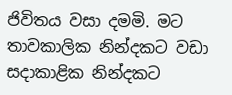ජිවිතය වසා දමමි. මට තාවකාලික නින්දකට වඩා සදාකාළික නින්දකට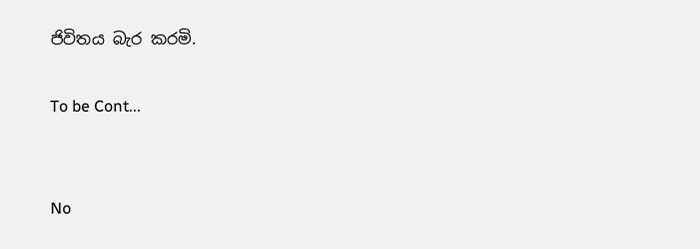ජිවිතය බැර කරමි.

To be Cont...


No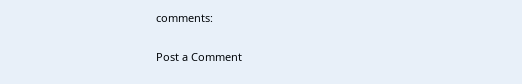comments:

Post a Comment